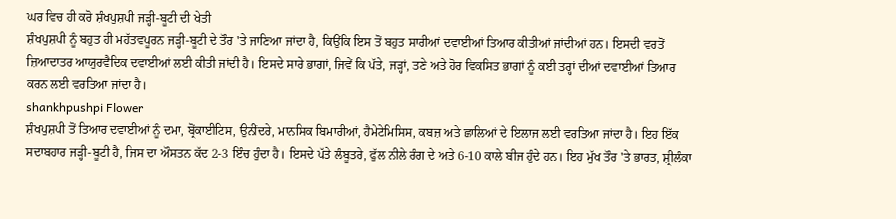ਘਰ ਵਿਚ ਹੀ ਕਰੋ ਸ਼ੰਖਪੁਸ਼ਪੀ ਜੜ੍ਹੀ-ਬੂਟੀ ਦੀ ਖੇਤੀ
ਸ਼ੰਖਪੁਸ਼ਪੀ ਨੂੰ ਬਹੁਤ ਹੀ ਮਹੱਤਵਪੂਰਨ ਜੜ੍ਹੀ-ਬੂਟੀ ਦੇ ਤੌਰ 'ਤੇ ਜਾਣਿਆ ਜਾਂਦਾ ਹੈ, ਕਿਉਂਕਿ ਇਸ ਤੋਂ ਬਹੁਤ ਸਾਰੀਆਂ ਦਵਾਈਆਂ ਤਿਆਰ ਕੀਤੀਆਂ ਜਾਂਦੀਆਂ ਹਨ। ਇਸਦੀ ਵਰਤੋਂ ਜ਼ਿਆਦਾਤਰ ਆਯੁਰਵੈਦਿਕ ਦਵਾਈਆਂ ਲਈ ਕੀਤੀ ਜਾਂਦੀ ਹੈ। ਇਸਦੇ ਸਾਰੇ ਭਾਗਾਂ, ਜਿਵੇਂ ਕਿ ਪੱਤੇ, ਜੜ੍ਹਾਂ, ਤਣੇ ਅਤੇ ਹੋਰ ਵਿਕਸਿਤ ਭਾਗਾਂ ਨੂੰ ਕਈ ਤਰ੍ਹਾਂ ਦੀਆਂ ਦਵਾਈਆਂ ਤਿਆਰ ਕਰਨ ਲਈ ਵਰਤਿਆ ਜਾਂਦਾ ਹੈ।
shankhpushpi Flower
ਸ਼ੰਖਪੁਸ਼ਪੀ ਤੋਂ ਤਿਆਰ ਦਵਾਈਆਂ ਨੂੰ ਦਮਾ, ਬ੍ਰੋਂਕਾਈਟਿਸ, ਉਨੀਂਦਰੇ, ਮਾਨਸਿਕ ਬਿਮਾਰੀਆਂ, ਹੈਮੇਟੇਮਿਸਿਸ, ਕਬਜ਼ ਅਤੇ ਛਾਲਿਆਂ ਦੇ ਇਲਾਜ ਲਈ ਵਰਤਿਆ ਜਾਂਦਾ ਹੈ। ਇਹ ਇੱਕ ਸਦਾਬਹਾਰ ਜੜ੍ਹੀ-ਬੂਟੀ ਹੈ, ਜਿਸ ਦਾ ਔਸਤਨ ਕੱਦ 2-3 ਇੰਚ ਹੁੰਦਾ ਹੈ। ਇਸਦੇ ਪੱਤੇ ਲੰਬੂਤਰੇ, ਫੁੱਲ ਨੀਲੇ ਰੰਗ ਦੇ ਅਤੇ 6-10 ਕਾਲੇ ਬੀਜ ਹੁੰਦੇ ਹਨ। ਇਹ ਮੁੱਖ ਤੌਰ 'ਤੇ ਭਾਰਤ, ਸ਼੍ਰੀਲੰਕਾ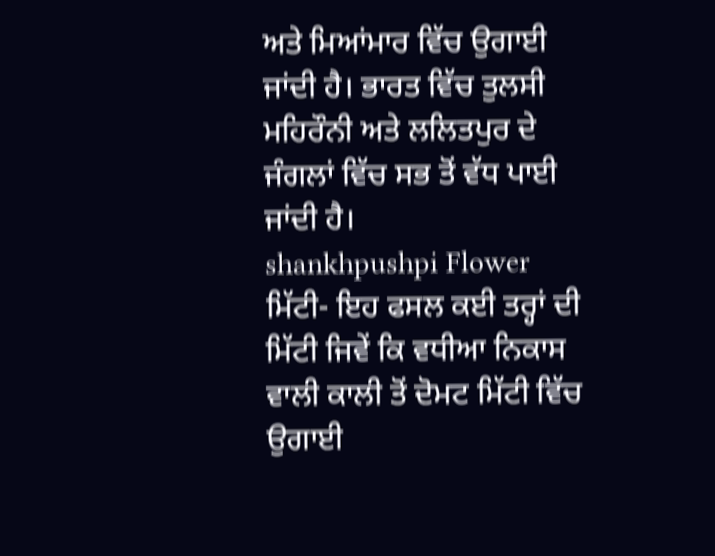ਅਤੇ ਮਿਆਂਮਾਰ ਵਿੱਚ ਉਗਾਈ ਜਾਂਦੀ ਹੈ। ਭਾਰਤ ਵਿੱਚ ਤੁਲਸੀ ਮਹਿਰੌਨੀ ਅਤੇ ਲਲਿਤਪੁਰ ਦੇ ਜੰਗਲਾਂ ਵਿੱਚ ਸਭ ਤੋਂ ਵੱਧ ਪਾਈ ਜਾਂਦੀ ਹੈ।
shankhpushpi Flower
ਮਿੱਟੀ- ਇਹ ਫਸਲ ਕਈ ਤਰ੍ਹਾਂ ਦੀ ਮਿੱਟੀ ਜਿਵੇਂ ਕਿ ਵਧੀਆ ਨਿਕਾਸ ਵਾਲੀ ਕਾਲੀ ਤੋਂ ਦੋਮਟ ਮਿੱਟੀ ਵਿੱਚ ਉਗਾਈ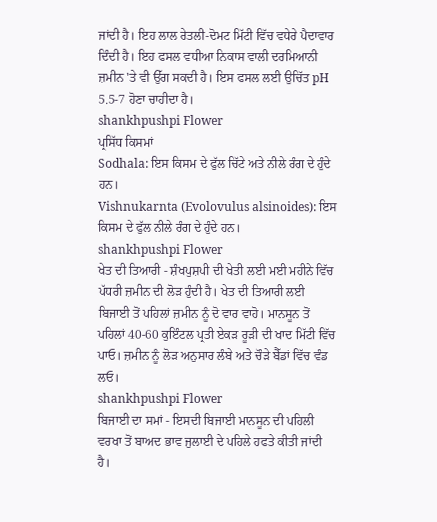ਜਾਂਦੀ ਹੈ। ਇਹ ਲਾਲ ਰੇਤਲੀ-ਦੋਮਟ ਮਿੱਟੀ ਵਿੱਚ ਵਧੇਰੇ ਪੈਦਾਵਾਰ ਦਿੰਦੀ ਹੈ। ਇਹ ਫਸਲ ਵਧੀਆ ਨਿਕਾਸ ਵਾਲੀ ਦਰਮਿਆਨੀ ਜ਼ਮੀਨ 'ਤੇ ਵੀ ਉੱਗ ਸਕਦੀ ਹੈ। ਇਸ ਫਸਲ ਲਈ ਉਚਿੱਤ pH 5.5-7 ਹੋਣਾ ਚਾਹੀਦਾ ਹੈ।
shankhpushpi Flower
ਪ੍ਰਸਿੱਧ ਕਿਸਮਾਂ
Sodhala: ਇਸ ਕਿਸਮ ਦੇ ਫੁੱਲ ਚਿੱਟੇ ਅਤੇ ਨੀਲੇ ਰੰਗ ਦੇ ਹੁੰਦੇ ਹਨ।
Vishnukarnta (Evolovulus alsinoides): ਇਸ ਕਿਸਮ ਦੇ ਫੁੱਲ ਨੀਲੇ ਰੰਗ ਦੇ ਹੁੰਦੇ ਹਨ।
shankhpushpi Flower
ਖੇਤ ਦੀ ਤਿਆਰੀ - ਸ਼ੰਖਪੁਸ਼ਪੀ ਦੀ ਖੇਤੀ ਲਈ ਮਈ ਮਹੀਨੇ ਵਿੱਚ ਪੱਧਰੀ ਜ਼ਮੀਨ ਦੀ ਲੋੜ ਹੁੰਦੀ ਹੈ। ਖੇਤ ਦੀ ਤਿਆਰੀ ਲਈ ਬਿਜਾਈ ਤੋਂ ਪਹਿਲਾਂ ਜ਼ਮੀਨ ਨੂੰ ਦੋ ਵਾਰ ਵਾਹੋ। ਮਾਨਸੂਨ ਤੋਂ ਪਹਿਲਾਂ 40-60 ਕੁਇੰਟਲ ਪ੍ਰਤੀ ਏਕੜ ਰੂੜੀ ਦੀ ਖਾਦ ਮਿੱਟੀ ਵਿੱਚ ਪਾਓ। ਜ਼ਮੀਨ ਨੂੰ ਲੋੜ ਅਨੁਸਾਰ ਲੰਬੇ ਅਤੇ ਚੌੜੇ ਬੈੱਡਾਂ ਵਿੱਚ ਵੰਡ ਲਓ।
shankhpushpi Flower
ਬਿਜਾਈ ਦਾ ਸਮਾਂ - ਇਸਦੀ ਬਿਜਾਈ ਮਾਨਸੂਨ ਦੀ ਪਹਿਲੀ ਵਰਖਾ ਤੋਂ ਬਾਅਦ ਭਾਵ ਜੁਲਾਈ ਦੇ ਪਹਿਲੇ ਹਫਤੇ ਕੀਤੀ ਜਾਂਦੀ ਹੈ।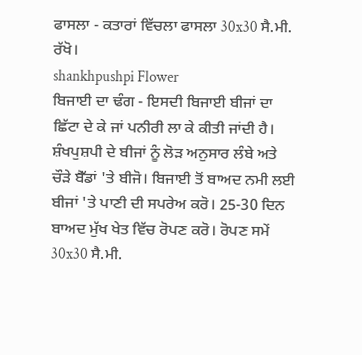ਫਾਸਲਾ - ਕਤਾਰਾਂ ਵਿੱਚਲਾ ਫਾਸਲਾ 30x30 ਸੈ.ਮੀ. ਰੱਖੋ।
shankhpushpi Flower
ਬਿਜਾਈ ਦਾ ਢੰਗ - ਇਸਦੀ ਬਿਜਾਈ ਬੀਜਾਂ ਦਾ ਛਿੱਟਾ ਦੇ ਕੇ ਜਾਂ ਪਨੀਰੀ ਲਾ ਕੇ ਕੀਤੀ ਜਾਂਦੀ ਹੈ।
ਸ਼ੰਖਪੁਸ਼ਪੀ ਦੇ ਬੀਜਾਂ ਨੂੰ ਲੋੜ ਅਨੁਸਾਰ ਲੰਬੇ ਅਤੇ ਚੌੜੇ ਬੈੱਡਾਂ 'ਤੇ ਬੀਜੋ। ਬਿਜਾਈ ਤੋਂ ਬਾਅਦ ਨਮੀ ਲਈ ਬੀਜਾਂ 'ਤੇ ਪਾਣੀ ਦੀ ਸਪਰੇਅ ਕਰੋ। 25-30 ਦਿਨ ਬਾਅਦ ਮੁੱਖ ਖੇਤ ਵਿੱਚ ਰੋਪਣ ਕਰੋ। ਰੋਪਣ ਸਮੇਂ 30x30 ਸੈ.ਮੀ.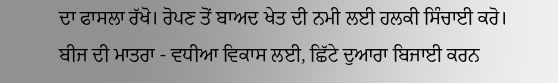ਦਾ ਫਾਸਲਾ ਰੱਖੋ। ਰੋਪਣ ਤੋਂ ਬਾਅਦ ਖੇਤ ਦੀ ਨਮੀ ਲਈ ਹਲਕੀ ਸਿੰਚਾਈ ਕਰੋ।
ਬੀਜ ਦੀ ਮਾਤਰਾ - ਵਧੀਆ ਵਿਕਾਸ ਲਈ, ਛਿੱਟੇ ਦੁਆਰਾ ਬਿਜਾਈ ਕਰਨ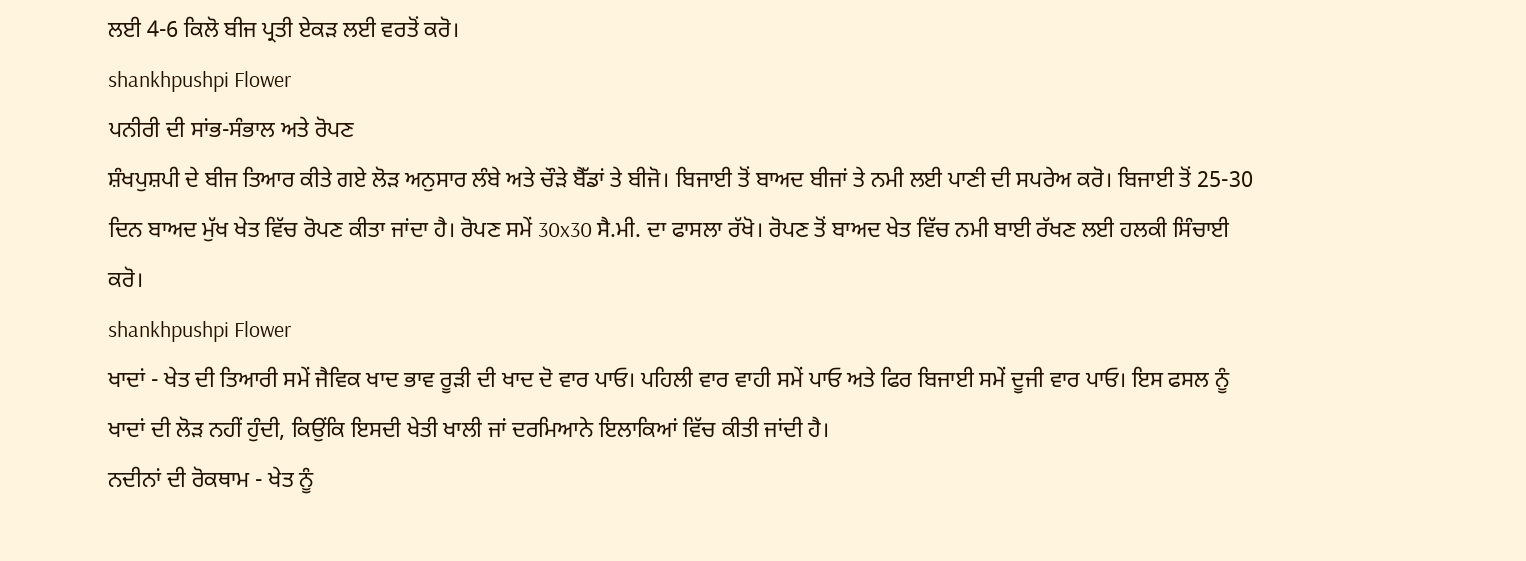ਲਈ 4-6 ਕਿਲੋ ਬੀਜ ਪ੍ਰਤੀ ਏਕੜ ਲਈ ਵਰਤੋਂ ਕਰੋ।
shankhpushpi Flower
ਪਨੀਰੀ ਦੀ ਸਾਂਭ-ਸੰਭਾਲ ਅਤੇ ਰੋਪਣ
ਸ਼ੰਖਪੁਸ਼ਪੀ ਦੇ ਬੀਜ ਤਿਆਰ ਕੀਤੇ ਗਏ ਲੋੜ ਅਨੁਸਾਰ ਲੰਬੇ ਅਤੇ ਚੌੜੇ ਬੈੱਡਾਂ ਤੇ ਬੀਜੋ। ਬਿਜਾਈ ਤੋਂ ਬਾਅਦ ਬੀਜਾਂ ਤੇ ਨਮੀ ਲਈ ਪਾਣੀ ਦੀ ਸਪਰੇਅ ਕਰੋ। ਬਿਜਾਈ ਤੋਂ 25-30 ਦਿਨ ਬਾਅਦ ਮੁੱਖ ਖੇਤ ਵਿੱਚ ਰੋਪਣ ਕੀਤਾ ਜਾਂਦਾ ਹੈ। ਰੋਪਣ ਸਮੇਂ 30x30 ਸੈ.ਮੀ. ਦਾ ਫਾਸਲਾ ਰੱਖੋ। ਰੋਪਣ ਤੋਂ ਬਾਅਦ ਖੇਤ ਵਿੱਚ ਨਮੀ ਬਾਈ ਰੱਖਣ ਲਈ ਹਲਕੀ ਸਿੰਚਾਈ ਕਰੋ।
shankhpushpi Flower
ਖਾਦਾਂ - ਖੇਤ ਦੀ ਤਿਆਰੀ ਸਮੇਂ ਜੈਵਿਕ ਖਾਦ ਭਾਵ ਰੂੜੀ ਦੀ ਖਾਦ ਦੋ ਵਾਰ ਪਾਓ। ਪਹਿਲੀ ਵਾਰ ਵਾਹੀ ਸਮੇਂ ਪਾਓ ਅਤੇ ਫਿਰ ਬਿਜਾਈ ਸਮੇਂ ਦੂਜੀ ਵਾਰ ਪਾਓ। ਇਸ ਫਸਲ ਨੂੰ ਖਾਦਾਂ ਦੀ ਲੋੜ ਨਹੀਂ ਹੁੰਦੀ, ਕਿਉਂਕਿ ਇਸਦੀ ਖੇਤੀ ਖਾਲੀ ਜਾਂ ਦਰਮਿਆਨੇ ਇਲਾਕਿਆਂ ਵਿੱਚ ਕੀਤੀ ਜਾਂਦੀ ਹੈ।
ਨਦੀਨਾਂ ਦੀ ਰੋਕਥਾਮ - ਖੇਤ ਨੂੰ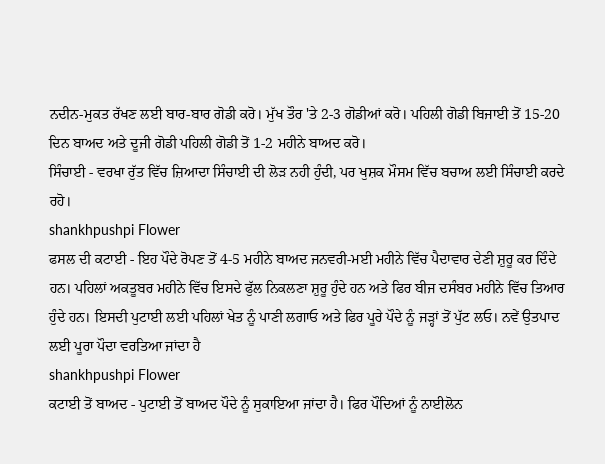ਨਦੀਨ-ਮੁਕਤ ਰੱਖਣ ਲਈ ਬਾਰ-ਬਾਰ ਗੋਡੀ ਕਰੋ। ਮੁੱਖ ਤੌਰ 'ਤੇ 2-3 ਗੋਡੀਆਂ ਕਰੋ। ਪਹਿਲੀ ਗੋਡੀ ਬਿਜਾਈ ਤੋਂ 15-20 ਦਿਨ ਬਾਅਦ ਅਤੇ ਦੂਜੀ ਗੋਡੀ ਪਹਿਲੀ ਗੋਡੀ ਤੋਂ 1-2 ਮਹੀਨੇ ਬਾਅਦ ਕਰੋ।
ਸਿੰਚਾਈ - ਵਰਖਾ ਰੁੱਤ ਵਿੱਚ ਜ਼ਿਆਦਾ ਸਿੰਚਾਈ ਦੀ ਲੋੜ ਨਹੀ ਹੁੰਦੀ, ਪਰ ਖੁਸ਼ਕ ਮੌਸਮ ਵਿੱਚ ਬਚਾਅ ਲਈ ਸਿੰਚਾਈ ਕਰਦੇ ਰਹੋ।
shankhpushpi Flower
ਫਸਲ ਦੀ ਕਟਾਈ - ਇਹ ਪੌਦੇ ਰੋਪਣ ਤੋਂ 4-5 ਮਹੀਨੇ ਬਾਅਦ ਜਨਵਰੀ-ਮਈ ਮਹੀਨੇ ਵਿੱਚ ਪੈਦਾਵਾਰ ਦੇਣੀ ਸ਼ੁਰੂ ਕਰ ਦਿੰਦੇ ਹਨ। ਪਹਿਲਾਂ ਅਕਤੂਬਰ ਮਹੀਨੇ ਵਿੱਚ ਇਸਦੇ ਫੁੱਲ ਨਿਕਲਣਾ ਸ਼ੁਰੂ ਹੁੰਦੇ ਹਨ ਅਤੇ ਫਿਰ ਬੀਜ ਦਸੰਬਰ ਮਹੀਨੇ ਵਿੱਚ ਤਿਆਰ ਹੁੰਦੇ ਹਨ। ਇਸਦੀ ਪੁਟਾਈ ਲਈ ਪਹਿਲਾਂ ਖੇਤ ਨੂੰ ਪਾਣੀ ਲਗਾਓ ਅਤੇ ਫਿਰ ਪੂਰੇ ਪੌਦੇ ਨੂੰ ਜੜ੍ਹਾਂ ਤੋਂ ਪੁੱਟ ਲਓ। ਨਵੇਂ ਉਤਪਾਦ ਲਈ ਪੂਰਾ ਪੌਦਾ ਵਰਤਿਆ ਜਾਂਦਾ ਹੈ
shankhpushpi Flower
ਕਟਾਈ ਤੋਂ ਬਾਅਦ - ਪੁਟਾਈ ਤੋਂ ਬਾਅਦ ਪੌਦੇ ਨੂੰ ਸੁਕਾਇਆ ਜਾਂਦਾ ਹੈ। ਫਿਰ ਪੌਦਿਆਂ ਨੂੰ ਨਾਈਲੋਨ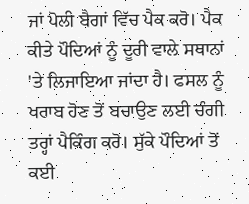ਜਾਂ ਪੋਲੀ ਬੈਗਾਂ ਵਿੱਚ ਪੈਕ ਕਰੋ। ਪੈਕ ਕੀਤੇ ਪੌਦਿਆਂ ਨੂੰ ਦੂਰੀ ਵਾਲੇ ਸਥਾਨਾਂ 'ਤੇ ਲਿਜਾਇਆ ਜਾਂਦਾ ਹੈ। ਫਸਲ ਨੂੰ ਖਰਾਬ ਹੋਣ ਤੋਂ ਬਚਾਉਣ ਲਈ ਚੰਗੀ ਤਰ੍ਹਾਂ ਪੈਕਿੰਗ ਕਰੋ। ਸੁੱਕੇ ਪੌਦਿਆਂ ਤੋਂ ਕਈ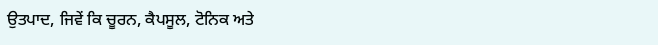ਉਤਪਾਦ, ਜਿਵੇਂ ਕਿ ਚੂਰਨ, ਕੈਪਸੂਲ, ਟੋਨਿਕ ਅਤੇ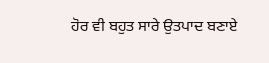ਹੋਰ ਵੀ ਬਹੁਤ ਸਾਰੇ ਉਤਪਾਦ ਬਣਾਏ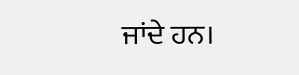ਜਾਂਦੇ ਹਨ।